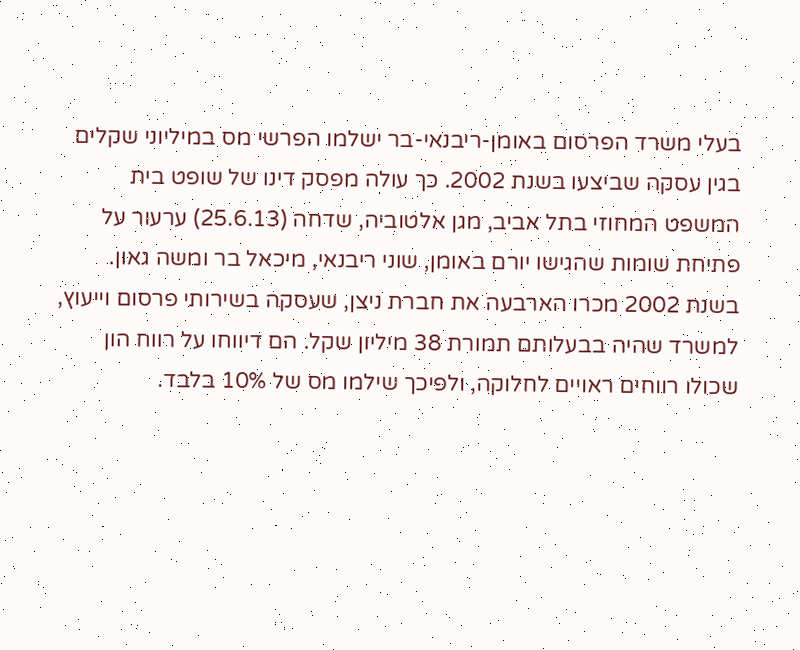בעלי משרד הפרסום באומן-ריבנאי-בר ישלמו הפרשי מס במיליוני שקלים בגין עסקה שביצעו בשנת 2002. כך עולה מפסק דינו של שופט בית המשפט המחוזי בתל אביב, מגן אלטוביה, שדחה (25.6.13) ערעור על פתיחת שומות שהגישו יורם באומן, שוני ריבנאי, מיכאל בר ומשה גאון.
בשנת 2002 מכרו הארבעה את חברת ניצן, שעסקה בשירותי פרסום וייעוץ, למשרד שהיה בבעלותם תמורת 38 מיליון שקל. הם דיווחו על רווח הון שכולו רווחים ראויים לחלוקה, ולפיכך שילמו מס של 10% בלבד.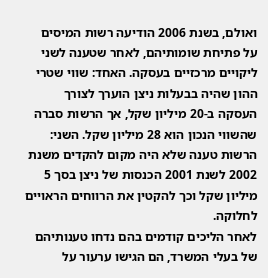ואולם, בשנת 2006 הודיעה רשות המיסים על פתיחת שומותיהם, לאחר שטענה לשני ליקויים מרכזיים בעסקה. האחד: שווי שטרי ההון שהיה בבעלות ניצן הוערך לצורך העסקה ב-20 מיליון שקל, אך הרשות סברה שהשווי הנכון הוא 28 מיליון שקל. השני: הרשות טענה שלא היה מקום להקדים משנת 2002 לשנת 2001 הכנסות של ניצן בסך 5 מיליון שקל וכך להקטין את הרווחים הראויים לחלוקה.
לאחר הליכים קודמים בהם נדחו טענותיהם של בעלי המשרד, הם הגישו ערעור על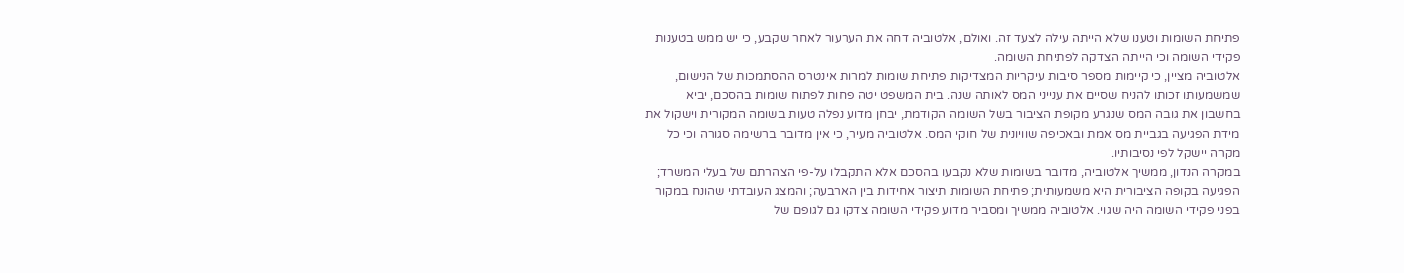פתיחת השומות וטענו שלא הייתה עילה לצעד זה. ואולם, אלטוביה דחה את הערעור לאחר שקבע, כי יש ממש בטענות פקידי השומה וכי הייתה הצדקה לפתיחת השומה.
אלטוביה מציין, כי קיימות מספר סיבות עיקריות המצדיקות פתיחת שומות למרות אינטרס ההסתמכות של הנישום, שמשמעותו זכותו להניח שסיים את ענייני המס לאותה שנה. בית המשפט יטה פחות לפתוח שומות בהסכם, יביא בחשבון את גובה המס שנגרע מקופת הציבור בשל השומה הקודמת, יבחן מדוע נפלה טעות בשומה המקורית וישקול את מידת הפגיעה בגביית מס אמת ובאכיפה שוויונית של חוקי המס. אלטוביה מעיר, כי אין מדובר ברשימה סגורה וכי כל מקרה יישקל לפי נסיבותיו.
במקרה הנדון, ממשיך אלטוביה, מדובר בשומות שלא נקבעו בהסכם אלא התקבלו על-פי הצהרתם של בעלי המשרד; הפגיעה בקופה הציבורית היא משמעותית; פתיחת השומות תיצור אחידות בין הארבעה; והמצג העובדתי שהונח במקור בפני פקידי השומה היה שגוי. אלטוביה ממשיך ומסביר מדוע פקידי השומה צדקו גם לגופם של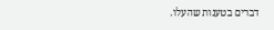דברים בטענות שהעלו.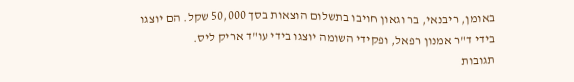באומן, ריבנאי, בר וגאון חויבו בתשלום הוצאות בסך 50,000 שקל. הם יוצגו בידי ד"ר אמנון רפאל, ופקידי השומה יוצגו בידי עו"ד אריק ליס.
תגובות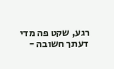רגע, שקט פה מדי
דעתך חשובה -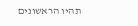תהיו הראשונים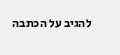להגיב על הכתבה